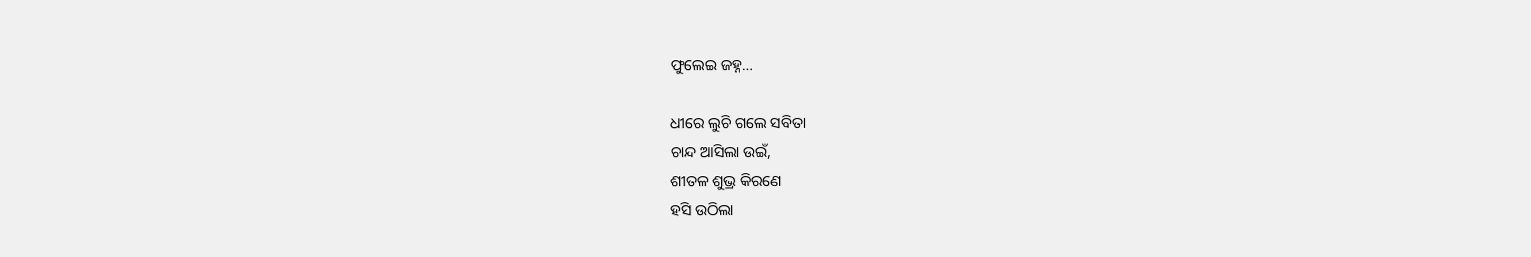ଫୁଲେଇ ଜହ୍ନ…

ଧୀରେ ଲୁଚି ଗଲେ ସବିତା
ଚାନ୍ଦ ଆସିଲା ଉଇଁ,
ଶୀତଳ ଶୁଭ୍ର କିରଣେ
ହସି ଉଠିଲା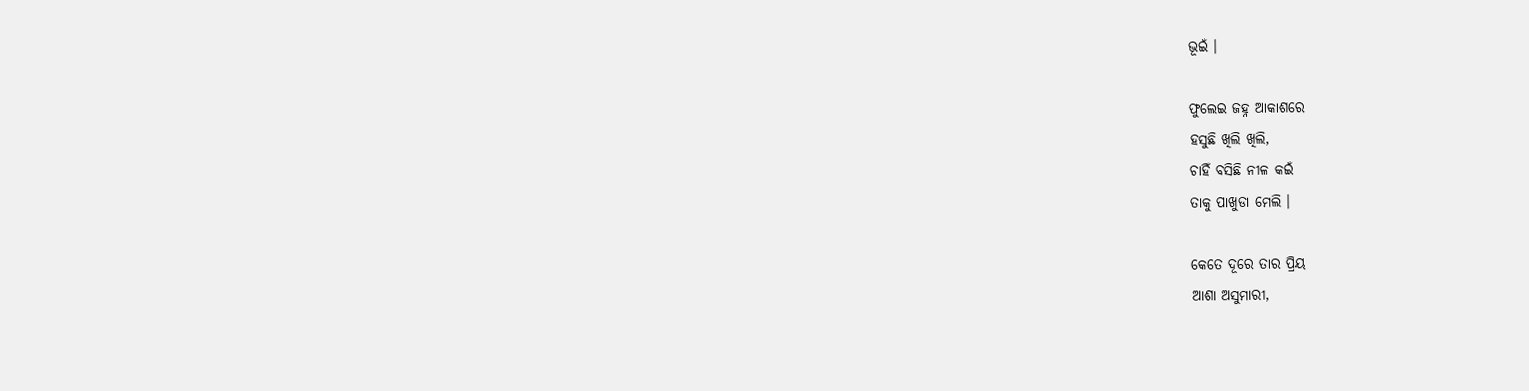ଭୂଇଁ ।

ଫୁଲେଇ ଜହ୍ନ ଆକାଶରେ
ହସୁଛି ଖିଲି ଖିଲି,
ଚାହିଁ ବସିଛି ନୀଳ କଇଁ
ତାକୁ ପାଖୁଡା ମେଲି ।

କେତେ ଦୂରେ ତାର ପ୍ରିୟ
ଆଶା ଅସୁମାରୀ,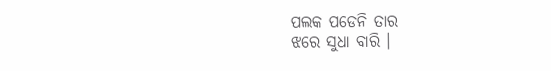ପଲକ ପଡେନି ତାର
ଝରେ ସୁଧା ବାରି ।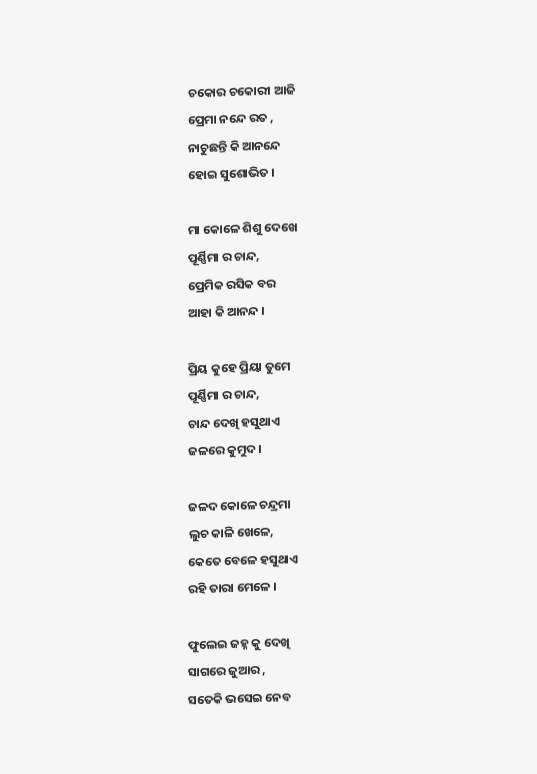ଚକୋର ଚକୋରୀ ଆଜି
ପ୍ରେମା ନନ୍ଦେ ରତ ,
ନାଚୁଛନ୍ତି କି ଆନନ୍ଦେ
ହୋଇ ସୁଶୋଭିତ ।

ମା କୋଳେ ଶିଶୁ ଦେଖେ
ପୂର୍ଣ୍ଣିମା ର ଚାନ୍ଦ,
ପ୍ରେମିକ ରସିକ ବର
ଆହା କି ଆନନ୍ଦ ।

ପ୍ରିୟ କୁହେ ପ୍ରିୟା ତୁମେ
ପୂର୍ଣ୍ଣିମା ର ଚାନ୍ଦ,
ଚାନ୍ଦ ଦେଖି ହସୁଥାଏ
ଜଳରେ କୁମୁଦ ।

ଜଳଦ କୋଳେ ଚନ୍ଦ୍ରମା
ଲୁଚ କାଳି ଖେଳେ,
କେତେ ବେଳେ ହସୁଥାଏ
ରହି ତାରା ମେଳେ ।

ଫୁଲେଇ ଜହ୍ନ କୁ ଦେଖି
ସାଗରେ ଜୁଆର ,
ସତେକି ଭସେଇ ନେବ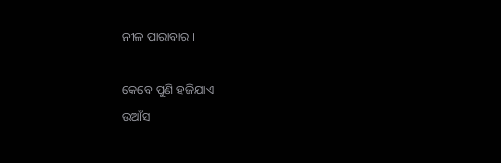ନୀଳ ପାରାବାର ।

କେବେ ପୁଣି ହଜିଯାଏ
ଉଆଁସ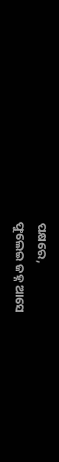ପକ୍ଷରେ,
ଫୁଲେଇ ଜହ୍ନ ଆସେ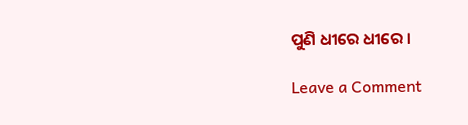ପୁଣି ଧୀରେ ଧୀରେ ।

Leave a Comment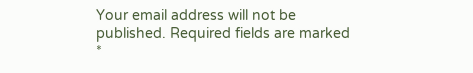Your email address will not be published. Required fields are marked *